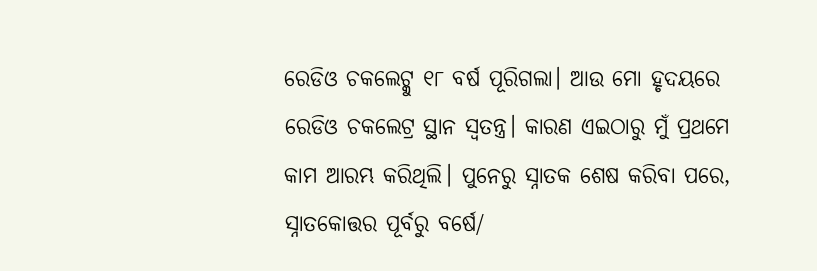ରେଡିଓ ଚକଲେଟ୍କୁ ୧୮ ବର୍ଷ ପୂରିଗଲା। ଆଉ ମୋ ହୃଦୟରେ ରେଡିଓ ଚକଲେଟ୍ର ସ୍ଥାନ ସ୍ୱତନ୍ତ୍ର। କାରଣ ଏଇଠାରୁ ମୁଁ ପ୍ରଥମେ କାମ ଆରମ୍ଭ କରିଥିଲି। ପୁନେରୁ ସ୍ନାତକ ଶେଷ କରିବା ପରେ, ସ୍ନାତକୋତ୍ତର ପୂର୍ବରୁ ବର୍ଷେ/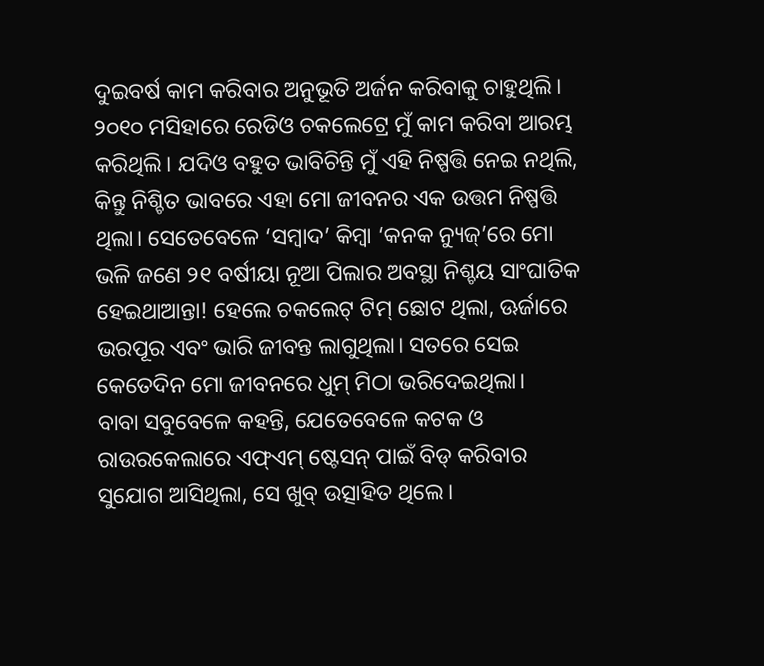ଦୁଇବର୍ଷ କାମ କରିବାର ଅନୁଭୂତି ଅର୍ଜନ କରିବାକୁ ଚାହୁଥିଲି। ୨୦୧୦ ମସିହାରେ ରେଡିଓ ଚକଲେଟ୍ରେ ମୁଁ କାମ କରିବା ଆରମ୍ଭ କରିଥିଲି। ଯଦିଓ ବହୁତ ଭାବିଚିନ୍ତି ମୁଁ ଏହି ନିଷ୍ପତ୍ତି ନେଇ ନଥିଲି, କିନ୍ତୁ ନିଶ୍ଚିତ ଭାବରେ ଏହା ମୋ ଜୀବନର ଏକ ଉତ୍ତମ ନିଷ୍ପତ୍ତି ଥିଲା। ସେତେବେଳେ ‘ସମ୍ବାଦ’ କିମ୍ବା ‘କନକ ନ୍ୟୁଜ୍’ରେ ମୋ ଭଳି ଜଣେ ୨୧ ବର୍ଷୀୟା ନୂଆ ପିଲାର ଅବସ୍ଥା ନିଶ୍ଚୟ ସାଂଘାତିକ ହେଇଥାଆନ୍ତା! ହେଲେ ଚକଲେଟ୍ ଟିମ୍ ଛୋଟ ଥିଲା, ଊର୍ଜାରେ ଭରପୂର ଏବଂ ଭାରି ଜୀବନ୍ତ ଲାଗୁଥିଲା। ସତରେ ସେଇ କେତେଦିନ ମୋ ଜୀବନରେ ଧୁମ୍ ମିଠା ଭରିଦେଇଥିଲା।
ବାବା ସବୁବେଳେ କହନ୍ତି, ଯେତେବେଳେ କଟକ ଓ ରାଉରକେଲାରେ ଏଫ୍ଏମ୍ ଷ୍ଟେସନ୍ ପାଇଁ ବିଡ୍ କରିବାର ସୁଯୋଗ ଆସିଥିଲା, ସେ ଖୁବ୍ ଉତ୍ସାହିତ ଥିଲେ।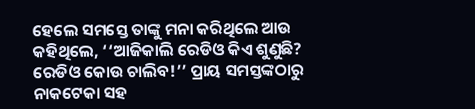ହେଲେ ସମସ୍ତେ ତାଙ୍କୁ ମନା କରିଥିଲେ ଆଉ କହିଥିଲେ, ‘‘ଆଜିକାଲି ରେଡିଓ କିଏ ଶୁଣୁଛି? ରେଡିଓ କୋଉ ଚାଲିବ!’’ ପ୍ରାୟ ସମସ୍ତଙ୍କଠାରୁ ନାକଟେକା ସହ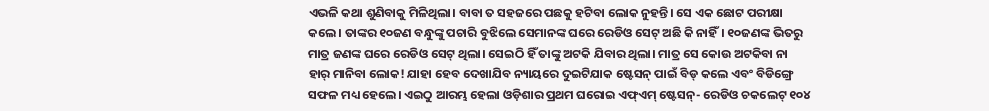ଏଭଳି କଥା ଶୁଣିବାକୁ ମିଳିଥିଲା। ବାବା ତ ସହଜରେ ପଛକୁ ହଟିବା ଲୋକ ନୁହନ୍ତି। ସେ ଏକ ଛୋଟ ପରୀକ୍ଷା କଲେ। ତାଙ୍କର ୧୦ଜଣ ବନ୍ଧୁଙ୍କୁ ପଚାରି ବୁଝିଲେ ସେମାନଙ୍କ ଘରେ ରେଡିଓ ସେଟ୍ ଅଛି କି ନାହିଁ। ୧୦ଜଣଙ୍କ ଭିତରୁ ମାତ୍ର ଜଣଙ୍କ ଘରେ ରେଡିଓ ସେଟ୍ ଥିଲା। ସେଇଠି ହିଁ ତାଙ୍କୁ ଅଟକି ଯିବାର ଥିଲା। ମାତ୍ର ସେ କୋଉ ଅଟକିବା ନା ହାର୍ ମାନିବା ଲୋକ! ଯାହା ହେବ ଦେଖାଯିବ ନ୍ୟାୟରେ ଦୁଇଟିଯାକ ଷ୍ଟେସନ୍ ପାଇଁ ବିଡ୍ କଲେ ଏବଂ ବିଡିଙ୍ଗ୍ରେ ସଫଳ ମଧ୍ୟ ହେଲେ। ଏଇଠୁ ଆରମ୍ଭ ହେଲା ଓଡ଼ିଶାର ପ୍ରଥମ ଘରୋଇ ଏଫ୍ଏମ୍ ଷ୍ଟେସନ୍- ରେଡିଓ ଚକଲେଟ୍ ୧୦୪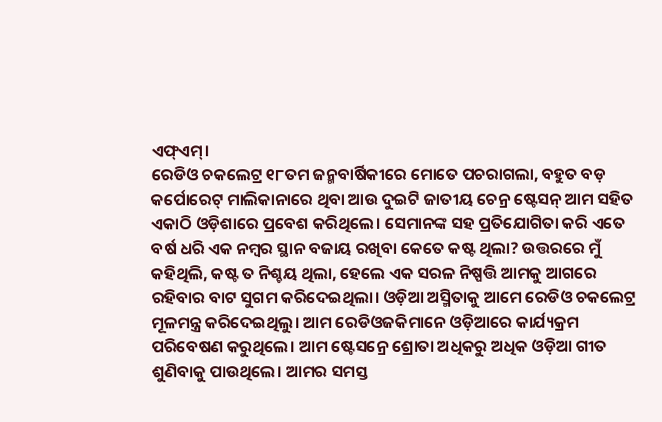ଏଫ୍ଏମ୍।
ରେଡିଓ ଚକଲେଟ୍ର ୧୮ତମ ଜନ୍ମବାର୍ଷିକୀରେ ମୋତେ ପଚରାଗଲା, ବହୁତ ବଡ଼ କର୍ପୋରେଟ୍ ମାଲିକାନାରେ ଥିବା ଆଉ ଦୁଇଟି ଜାତୀୟ ଚେନ୍ର ଷ୍ଟେସନ୍ ଆମ ସହିତ ଏକାଠି ଓଡ଼ିଶାରେ ପ୍ରବେଶ କରିଥିଲେ। ସେମାନଙ୍କ ସହ ପ୍ରତିଯୋଗିତା କରି ଏତେ ବର୍ଷ ଧରି ଏକ ନମ୍ବର ସ୍ଥାନ ବଜାୟ ରଖିବା କେତେ କଷ୍ଟ ଥିଲା? ଉତ୍ତରରେ ମୁଁ କହିଥିଲି, କଷ୍ଟ ତ ନିଶ୍ଚୟ ଥିଲା, ହେଲେ ଏକ ସରଳ ନିଷ୍ପତ୍ତି ଆମକୁ ଆଗରେ ରହିବାର ବାଟ ସୁଗମ କରିଦେଇଥିଲା। ଓଡ଼ିଆ ଅସ୍ମିତାକୁ ଆମେ ରେଡିଓ ଚକଲେଟ୍ର ମୂଳମନ୍ତ୍ର କରିଦେଇଥିଲୁ। ଆମ ରେଡିଓଜକିମାନେ ଓଡ଼ିଆରେ କାର୍ଯ୍ୟକ୍ରମ ପରିବେଷଣ କରୁଥିଲେ। ଆମ ଷ୍ଟେସନ୍ରେ ଶ୍ରୋତା ଅଧିକରୁ ଅଧିକ ଓଡ଼ିଆ ଗୀତ ଶୁଣିବାକୁ ପାଉଥିଲେ। ଆମର ସମସ୍ତ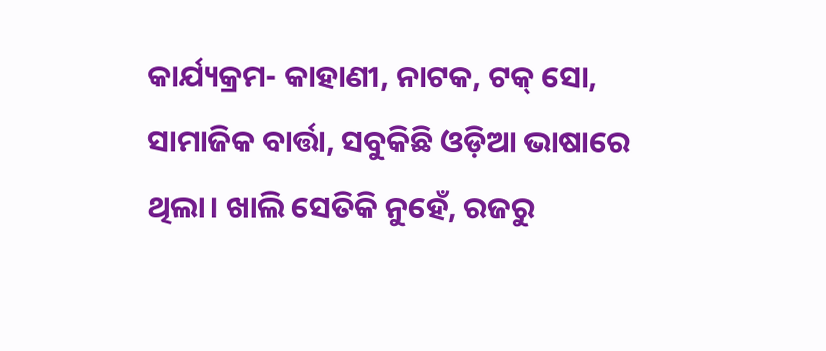କାର୍ଯ୍ୟକ୍ରମ- କାହାଣୀ, ନାଟକ, ଟକ୍ ସୋ, ସାମାଜିକ ବାର୍ତ୍ତା, ସବୁକିଛି ଓଡ଼ିଆ ଭାଷାରେ ଥିଲା। ଖାଲି ସେତିକି ନୁହେଁ, ରଜରୁ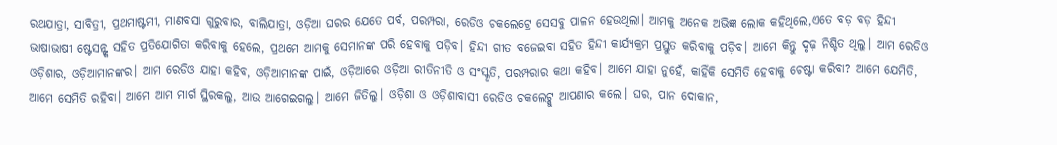ରଥଯାତ୍ରା, ସାବିତ୍ରୀ, ପ୍ରଥମାଷ୍ଟମୀ, ମାଣବସା ଗୁରୁବାର, ବାଲିଯାତ୍ରା, ଓଡ଼ିଆ ଘରର ଯେତେ ପର୍ବ, ପରମ୍ପରା, ରେଡିଓ ଚକଲେଟ୍ରେ ସେସବୁ ପାଳନ ହେଉଥିଲା। ଆମକୁ ଅନେକ ଅଭିଜ୍ଞ ଲୋକ କହିଥିଲେ,ଏତେ ବଡ଼ ବଡ଼ ହିନ୍ଦୀ ଭାଷାଭାଷୀ ଷ୍ଟେସନ୍ଙ୍କ ସହିତ ପ୍ରତିଯୋଗିତା କରିବାକୁ ହେଲେ, ପ୍ରଥମେ ଆମକୁ ସେମାନଙ୍କ ପରି ହେବାକୁ ପଡ଼ିବ। ହିନ୍ଦୀ ଗୀତ ବଜେଇବା ସହିତ ହିନ୍ଦୀ କାର୍ଯ୍ୟକ୍ରମ ପ୍ରସ୍ତୁତ କରିବାକୁ ପଡ଼ିବ। ଆମେ କିନ୍ତୁ ଦୃଢ଼ ନିଶ୍ଚିତ ଥିଲୁ। ଆମ ରେଡିଓ ଓଡ଼ିଶାର, ଓଡ଼ିଆମାନଙ୍କର। ଆମ ରେଡିଓ ଯାହା କହିବ, ଓଡ଼ିଆମାନଙ୍କ ପାଇଁ, ଓଡ଼ିଆରେ ଓଡ଼ିଆ ରୀତିନୀତି ଓ ସଂସ୍କୃତି, ପରମ୍ପରାର କଥା କହିବ। ଆମେ ଯାହା ନୁହେଁ, କାହିଁକି ସେମିତି ହେବାକୁ ଚେଷ୍ଟା କରିବା? ଆମେ ଯେମିତି, ଆମେ ସେମିତି ରହିବା। ଆମେ ଆମ ମାର୍ଗ ସ୍ଥିରକଲୁ, ଆଉ ଆଗେଇଗଲୁ। ଆମେ ଜିତିଲୁ। ଓଡ଼ିଶା ଓ ଓଡ଼ିଶାବାସୀ ରେଡିଓ ଚକଲେଟ୍କୁ ଆପଣାର କଲେ। ଘର, ପାନ ଦୋକାନ,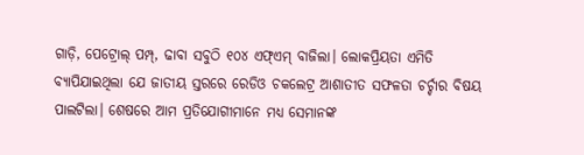ଗାଡ଼ି, ପେଟ୍ରୋଲ୍ ପମ୍ପ୍, ଢାବା ସବୁଠି ୧୦୪ ଏଫ୍ଏମ୍ ବାଜିଲା। ଲୋକପ୍ରିୟତା ଏମିତି ବ୍ୟାପିଯାଇଥିଲା ଯେ ଜାତୀୟ ସ୍ତରରେ ରେଡିଓ ଚକଲେଟ୍ର ଆଶାତୀତ ସଫଳତା ଚର୍ଚ୍ଚାର ବିଷୟ ପାଲଟିଲା। ଶେଷରେ ଆମ ପ୍ରତିଯୋଗୀମାନେ ମଧ୍ୟ ସେମାନଙ୍କ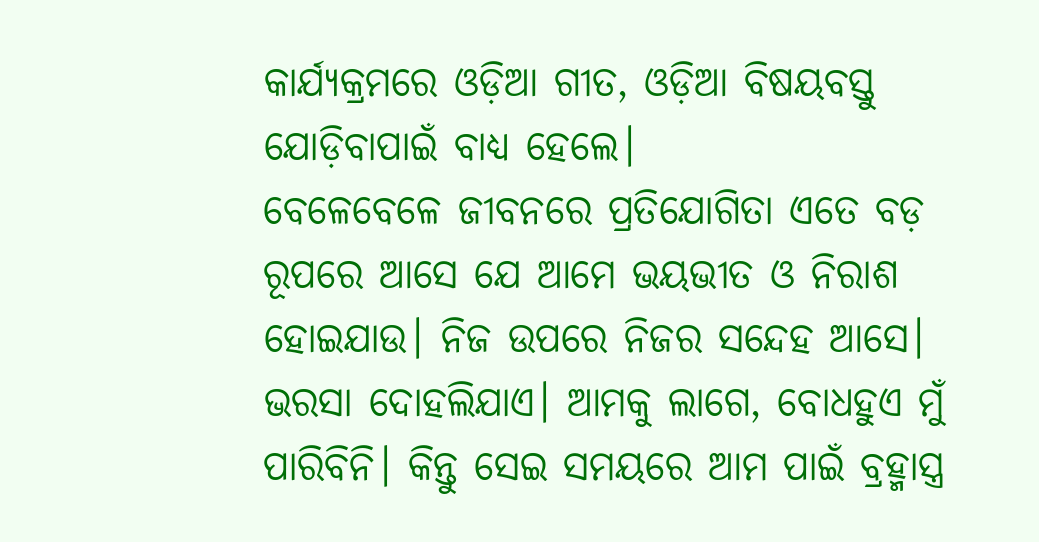କାର୍ଯ୍ୟକ୍ରମରେ ଓଡ଼ିଆ ଗୀତ, ଓଡ଼ିଆ ବିଷୟବସ୍ତୁ ଯୋଡ଼ିବାପାଇଁ ବାଧ୍ୟ ହେଲେ।
ବେଳେବେଳେ ଜୀବନରେ ପ୍ରତିଯୋଗିତା ଏତେ ବଡ଼ ରୂପରେ ଆସେ ଯେ ଆମେ ଭୟଭୀତ ଓ ନିରାଶ ହୋଇଯାଉ। ନିଜ ଉପରେ ନିଜର ସନ୍ଦେହ ଆସେ। ଭରସା ଦୋହଲିଯାଏ। ଆମକୁ ଲାଗେ, ବୋଧହୁଏ ମୁଁ ପାରିବିନି। କିନ୍ତୁ ସେଇ ସମୟରେ ଆମ ପାଇଁ ବ୍ରହ୍ମାସ୍ତ୍ର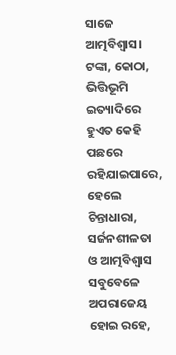ସାଜେ ଆତ୍ମବିଶ୍ୱାସ। ଟଙ୍କା, କୋଠା, ଭିତ୍ତିଭୂମି ଇତ୍ୟାଦିରେ ହୁଏତ କେହି ପଛରେ ରହିଯାଇପାରେ, ହେଲେ ଚିନ୍ତାଧାରା, ସର୍ଜନଶୀଳତା ଓ ଆତ୍ମବିଶ୍ବାସ ସବୁବେଳେ ଅପରାଜେୟ ହୋଇ ରହେ,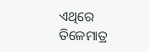ଏଥିରେ ତିଳେମାତ୍ର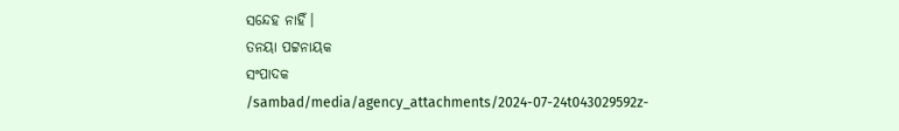ସନ୍ଦେହ ନାହିଁ।
ତନୟା ପଟ୍ଟନାୟକ
ସଂପାଦକ
/sambad/media/agency_attachments/2024-07-24t043029592z-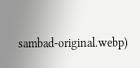sambad-original.webp)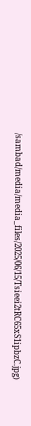/sambad/media/media_files/2025/06/15/Tsieei2tRC65xS1ipbzC.jpg)